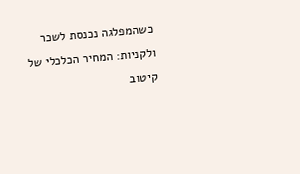כשהמפלגה נכנסת לשכר ולקניות: המחיר הכלכלי של קיטוב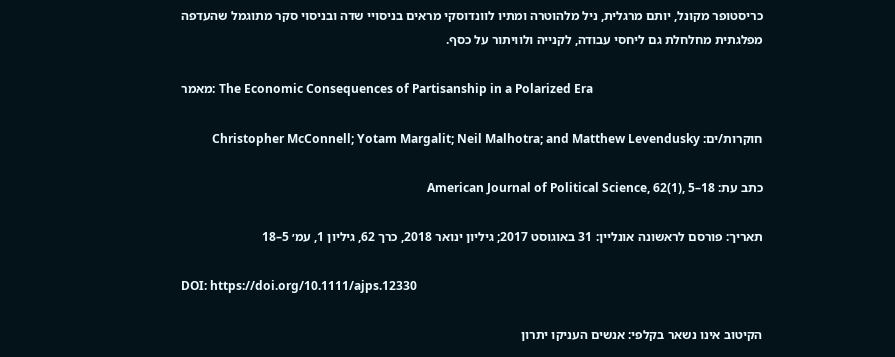כריסטופר מקונל, יותם מרגלית, ניל מלהוטרה ומתיו לוונדוסקי מראים בניסויי שדה ובניסוי סקר מתוגמל שהעדפה מפלגתית מחלחלת גם ליחסי עבודה, לקנייה ולוויתור על כסף.

מאמר: The Economic Consequences of Partisanship in a Polarized Era

חוקרות/ים: Christopher McConnell; Yotam Margalit; Neil Malhotra; and Matthew Levendusky

כתב עת: American Journal of Political Science, 62(1), 5–18

תאריך: פורסם לראשונה אונליין: 31 באוגוסט 2017; גיליון ינואר 2018, כרך 62, גיליון 1, עמ׳ 5–18

DOI: https://doi.org/10.1111/ajps.12330

הקיטוב אינו נשאר בקלפי: אנשים העניקו יתרון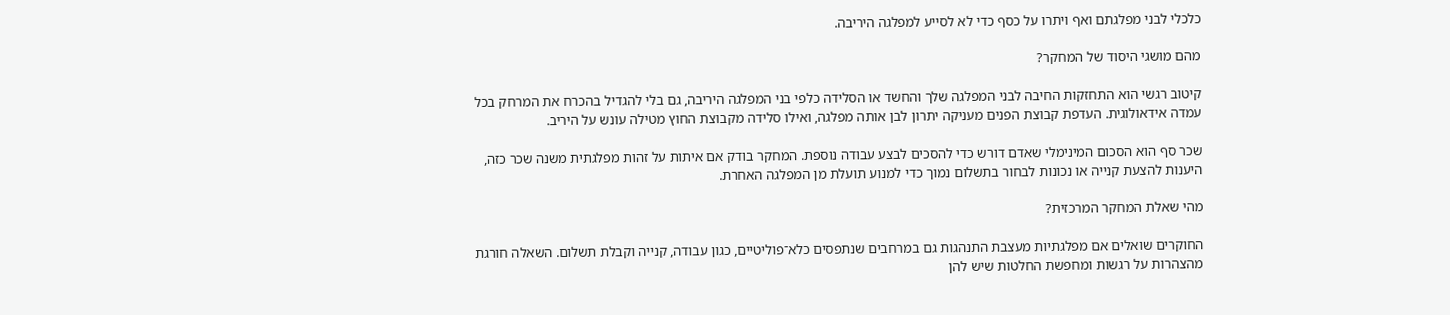כלכלי לבני מפלגתם ואף ויתרו על כסף כדי לא לסייע למפלגה היריבה.

מהם מושגי היסוד של המחקר?

קיטוב רגשי הוא התחזקות החיבה לבני המפלגה שלך והחשד או הסלידה כלפי בני המפלגה היריבה, גם בלי להגדיל בהכרח את המרחק בכל עמדה אידאולוגית. העדפת קבוצת הפנים מעניקה יתרון לבן אותה מפלגה, ואילו סלידה מקבוצת החוץ מטילה עונש על היריב.

שכר סף הוא הסכום המינימלי שאדם דורש כדי להסכים לבצע עבודה נוספת. המחקר בודק אם איתות על זהות מפלגתית משנה שכר כזה, היענות להצעת קנייה או נכונות לבחור בתשלום נמוך כדי למנוע תועלת מן המפלגה האחרת.

מהי שאלת המחקר המרכזית?

החוקרים שואלים אם מפלגתיות מעצבת התנהגות גם במרחבים שנתפסים כלא־פוליטיים, כגון עבודה, קנייה וקבלת תשלום. השאלה חורגת מהצהרות על רגשות ומחפשת החלטות שיש להן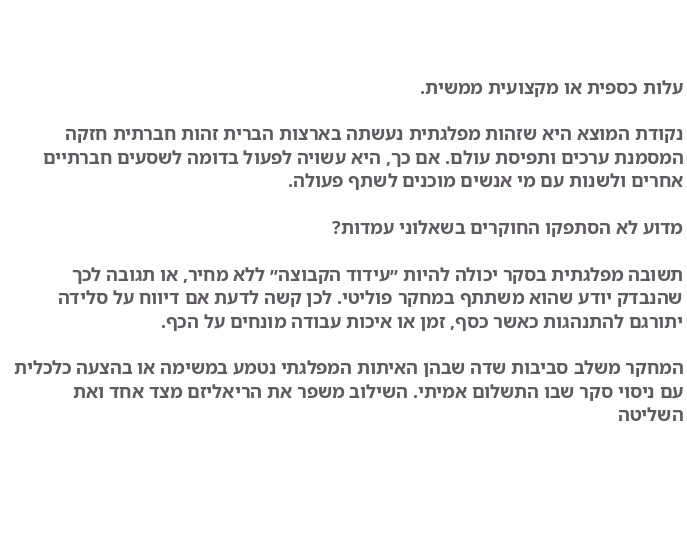עלות כספית או מקצועית ממשית.

נקודת המוצא היא שזהות מפלגתית נעשתה בארצות הברית זהות חברתית חזקה המסמנת ערכים ותפיסת עולם. אם כך, היא עשויה לפעול בדומה לשסעים חברתיים אחרים ולשנות עם מי אנשים מוכנים לשתף פעולה.

מדוע לא הסתפקו החוקרים בשאלוני עמדות?

תשובה מפלגתית בסקר יכולה להיות ״עידוד הקבוצה״ ללא מחיר, או תגובה לכך שהנבדק יודע שהוא משתתף במחקר פוליטי. לכן קשה לדעת אם דיווח על סלידה יתורגם להתנהגות כאשר כסף, זמן או איכות עבודה מונחים על הכף.

המחקר משלב סביבות שדה שבהן האיתות המפלגתי נטמע במשימה או בהצעה כלכלית עם ניסוי סקר שבו התשלום אמיתי. השילוב משפר את הריאליזם מצד אחד ואת השליטה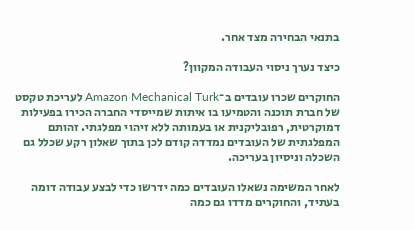בתנאי הבחירה מצד אחר.

כיצד נערך ניסוי העבודה המקוון?

החוקרים שכרו עובדים ב־Amazon Mechanical Turk לעריכת טקסט של חברת תוכנה והטמיעו בו איתות שמייסדי החברה הכירו בפעילות דמוקרטית, רפובליקנית או בעמותה ללא זיהוי מפלגתי. זהותם המפלגתית של העובדים נמדדה קודם לכן בתוך שאלון רקע שכלל גם השכלה וניסיון בעריכה.

לאחר המשימה נשאלו העובדים כמה ידרשו כדי לבצע עבודה דומה בעתיד, והחוקרים מדדו גם כמה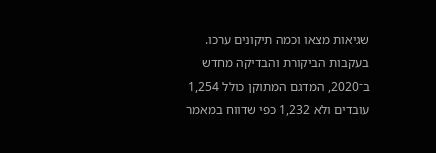שגיאות מצאו וכמה תיקונים ערכו. בעקבות הביקורת והבדיקה מחדש ב־2020, המדגם המתוקן כולל 1,254 עובדים ולא 1,232 כפי שדווח במאמר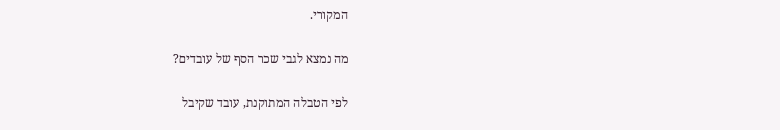המקורי.

מה נמצא לגבי שכר הסף של עובדים?

לפי הטבלה המתוקנת, עובד שקיבל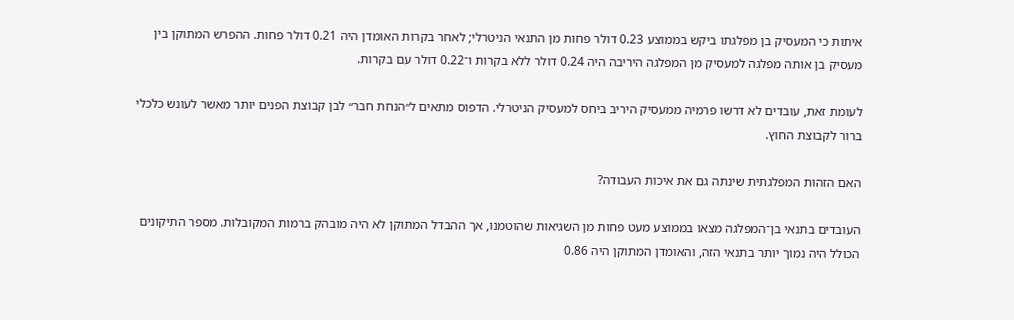איתות כי המעסיק בן מפלגתו ביקש בממוצע 0.23 דולר פחות מן התנאי הניטרלי; לאחר בקרות האומדן היה 0.21 דולר פחות. ההפרש המתוקן בין מעסיק בן אותה מפלגה למעסיק מן המפלגה היריבה היה 0.24 דולר ללא בקרות ו־0.22 דולר עם בקרות.

לעומת זאת, עובדים לא דרשו פרמיה ממעסיק היריב ביחס למעסיק הניטרלי. הדפוס מתאים ל״הנחת חבר״ לבן קבוצת הפנים יותר מאשר לעונש כלכלי ברור לקבוצת החוץ.

האם הזהות המפלגתית שינתה גם את איכות העבודה?

העובדים בתנאי בן־המפלגה מצאו בממוצע מעט פחות מן השגיאות שהוטמנו, אך ההבדל המתוקן לא היה מובהק ברמות המקובלות. מספר התיקונים הכולל היה נמוך יותר בתנאי הזה, והאומדן המתוקן היה 0.86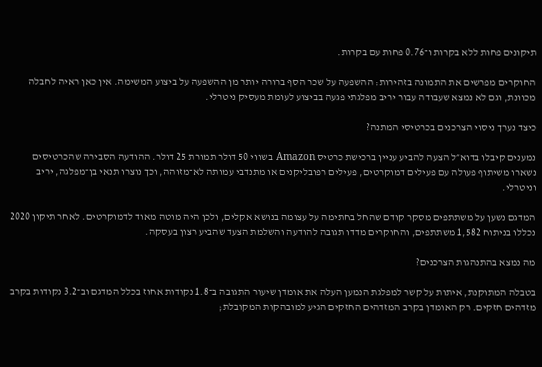תיקונים פחות ללא בקרות ו־0.76 פחות עם בקרות.

החוקרים מפרשים את התמונה בזהירות: ההשפעה על שכר הסף ברורה יותר מן ההשפעה על ביצוע המשימה. אין כאן ראיה לחבלה מכוונת, וגם לא נמצא שעבודה עבור יריב מפלגתי פגעה בביצוע לעומת מעסיק ניטרלי.

כיצד נערך ניסוי הצרכנים בכרטיסי המתנה?

נמענים קיבלו בדוא״ל הצעה להביע עניין ברכישת כרטיס Amazon בשווי 50 דולר תמורת 25 דולר. ההודעה הסבירה שהכרטיסים נשארו משיתוף פעולה עם פעילים דמוקרטים, פעילים רפובליקנים או מתנדבי עמותה לא־מזוהה, וכך נוצרו תנאי בן־מפלגה, יריב וניטרלי.

המדגם נשען על משתתפים מסקר קודם שהחל בחתימה על עצומה בנושא אקלים, ולכן היה מוטה מאוד לדמוקרטים. לאחר תיקון 2020 נכללו בניתוח 1,582 משתתפים, והחוקרים מדדו תגובה להודעה והשלמת הצעד שהביע רצון בעסקה.

מה נמצא בהתנהגות הצרכנים?

בטבלה המתוקנת, איתות על קשר למפלגת הנמען העלה את אומדן שיעור התגובה ב־1.8 נקודות אחוז בכלל המדגם וב־3.2 נקודות בקרב מזדהים חזקים. רק האומדן בקרב המזדהים החזקים הגיע למובהקות המקובלת;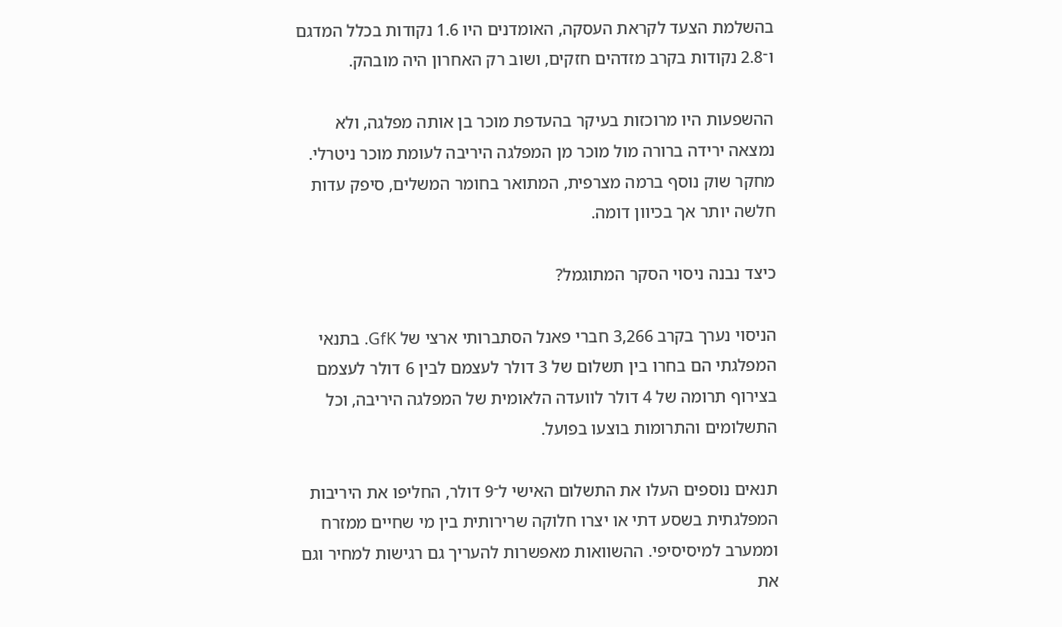בהשלמת הצעד לקראת העסקה, האומדנים היו 1.6 נקודות בכלל המדגם ו־2.8 נקודות בקרב מזדהים חזקים, ושוב רק האחרון היה מובהק.

ההשפעות היו מרוכזות בעיקר בהעדפת מוכר בן אותה מפלגה, ולא נמצאה ירידה ברורה מול מוכר מן המפלגה היריבה לעומת מוכר ניטרלי. מחקר שוק נוסף ברמה מצרפית, המתואר בחומר המשלים, סיפק עדות חלשה יותר אך בכיוון דומה.

כיצד נבנה ניסוי הסקר המתוגמל?

הניסוי נערך בקרב 3,266 חברי פאנל הסתברותי ארצי של GfK. בתנאי המפלגתי הם בחרו בין תשלום של 3 דולר לעצמם לבין 6 דולר לעצמם בצירוף תרומה של 4 דולר לוועדה הלאומית של המפלגה היריבה, וכל התשלומים והתרומות בוצעו בפועל.

תנאים נוספים העלו את התשלום האישי ל־9 דולר, החליפו את היריבות המפלגתית בשסע דתי או יצרו חלוקה שרירותית בין מי שחיים ממזרח וממערב למיסיסיפי. ההשוואות מאפשרות להעריך גם רגישות למחיר וגם את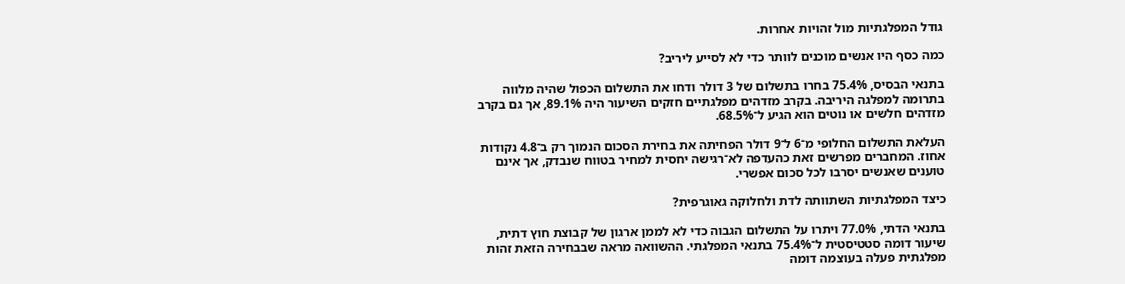גודל המפלגתיות מול זהויות אחרות.

כמה כסף היו אנשים מוכנים לוותר כדי לא לסייע ליריב?

בתנאי הבסיס, 75.4% בחרו בתשלום של 3 דולר ודחו את התשלום הכפול שהיה מלווה בתרומה למפלגה היריבה. בקרב מזדהים מפלגתיים חזקים השיעור היה 89.1%, אך גם בקרב מזדהים חלשים או נוטים הוא הגיע ל־68.5%.

העלאת התשלום החלופי מ־6 ל־9 דולר הפחיתה את בחירת הסכום הנמוך רק ב־4.8 נקודות אחוז. המחברים מפרשים זאת כהעדפה לא־רגישה יחסית למחיר בטווח שנבדק, אך אינם טוענים שאנשים יסרבו לכל סכום אפשרי.

כיצד המפלגתיות השתוותה לדת ולחלוקה גאוגרפית?

בתנאי הדתי, 77.0% ויתרו על התשלום הגבוה כדי לא לממן ארגון של קבוצת חוץ דתית, שיעור דומה סטטיסטית ל־75.4% בתנאי המפלגתי. ההשוואה מראה שבבחירה הזאת זהות מפלגתית פעלה בעוצמה דומה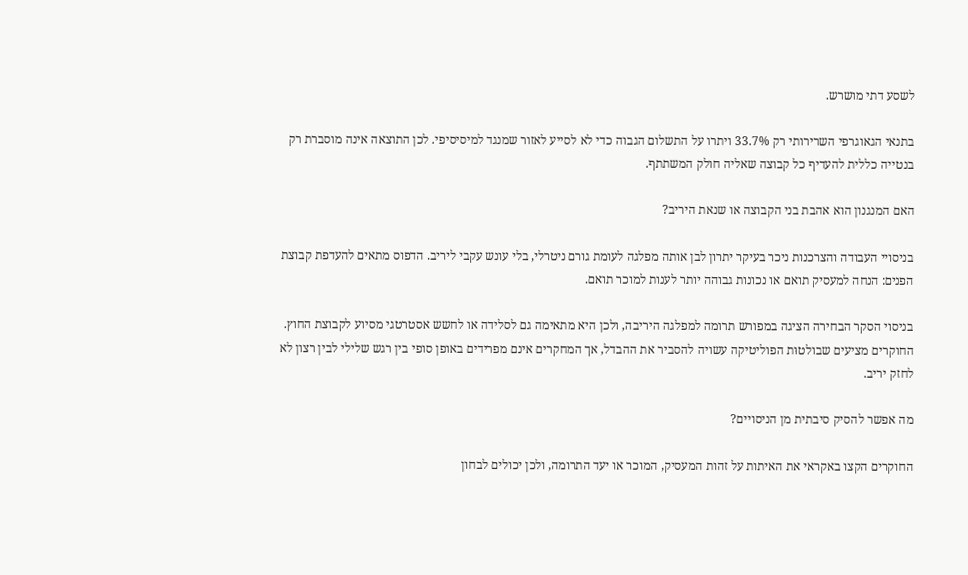לשסע דתי מושרש.

בתנאי הגאוגרפי השרירותי רק 33.7% ויתרו על התשלום הגבוה כדי לא לסייע לאזור שמנגד למיסיסיפי. לכן התוצאה אינה מוסברת רק בנטייה כללית להעדיף כל קבוצה שאליה חולק המשתתף.

האם המנגנון הוא אהבת בני הקבוצה או שנאת היריב?

בניסויי העבודה והצרכנות ניכר בעיקר יתרון לבן אותה מפלגה לעומת גורם ניטרלי, בלי עונש עקבי ליריב. הדפוס מתאים להעדפת קבוצת הפנים: הנחה למעסיק תואם או נכונות גבוהה יותר לענות למוכר תואם.

בניסוי הסקר הבחירה הציגה במפורש תרומה למפלגה היריבה, ולכן היא מתאימה גם לסלידה או לחשש אסטרטגי מסיוע לקבוצת החוץ. החוקרים מציעים שבולטוּת הפוליטיקה עשויה להסביר את ההבדל, אך המחקרים אינם מפרידים באופן סופי בין רגש שלילי לבין רצון לא לחזק יריב.

מה אפשר להסיק סיבתית מן הניסויים?

החוקרים הקצו באקראי את האיתות על זהות המעסיק, המוכר או יעד התרומה, ולכן יכולים לבחון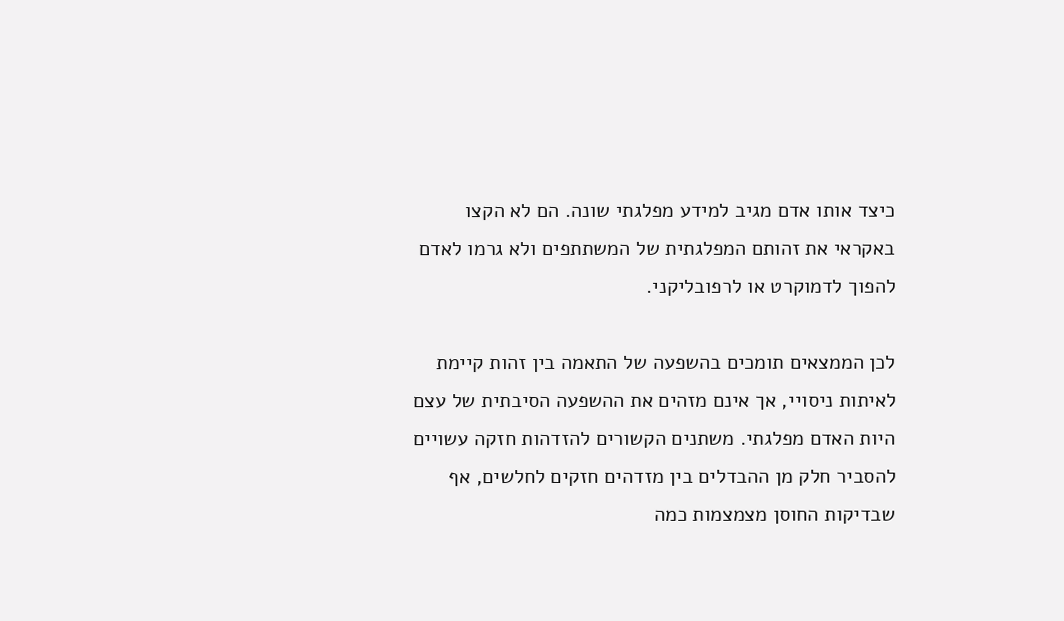כיצד אותו אדם מגיב למידע מפלגתי שונה. הם לא הקצו באקראי את זהותם המפלגתית של המשתתפים ולא גרמו לאדם להפוך לדמוקרט או לרפובליקני.

לכן הממצאים תומכים בהשפעה של התאמה בין זהות קיימת לאיתות ניסויי, אך אינם מזהים את ההשפעה הסיבתית של עצם היות האדם מפלגתי. משתנים הקשורים להזדהות חזקה עשויים להסביר חלק מן ההבדלים בין מזדהים חזקים לחלשים, אף שבדיקות החוסן מצמצמות כמה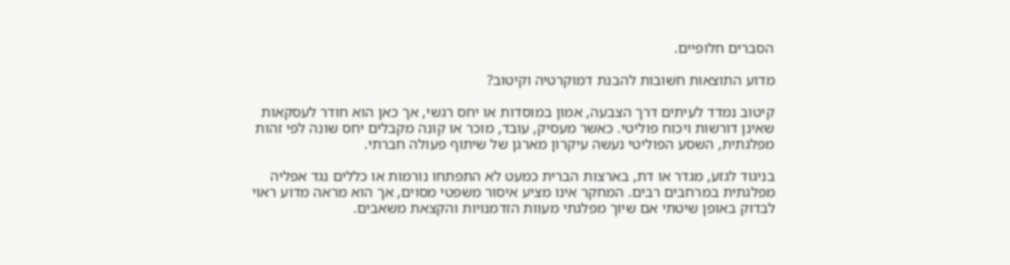הסברים חלופיים.

מדוע התוצאות חשובות להבנת דמוקרטיה וקיטוב?

קיטוב נמדד לעיתים דרך הצבעה, אמון במוסדות או יחס רגשי, אך כאן הוא חודר לעסקאות שאינן דורשות ויכוח פוליטי. כאשר מעסיק, עובד, מוכר או קונה מקבלים יחס שונה לפי זהות מפלגתית, השסע הפוליטי נעשה עיקרון מארגן של שיתוף פעולה חברתי.

בניגוד לגזע, מגדר או דת, בארצות הברית כמעט לא התפתחו נורמות או כללים נגד אפליה מפלגתית במרחבים רבים. המחקר אינו מציע איסור משפטי מסוים, אך הוא מראה מדוע ראוי לבדוק באופן שיטתי אם שיוך מפלגתי מעוות הזדמנויות והקצאת משאבים.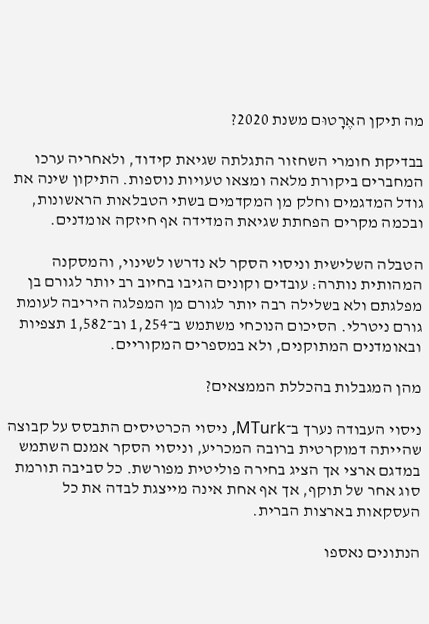מה תיקן האֶרָטוּם משנת 2020?

בבדיקת חומרי השחזור התגלתה שגיאת קידוד, ולאחריה ערכו המחברים ביקורת מלאה ומצאו טעויות נוספות. התיקון שינה את גודל המדגמים וחלק מן המקדמים בשתי הטבלאות הראשונות, ובכמה מקרים הפחתת שגיאת המדידה אף חיזקה אומדנים.

הטבלה השלישית וניסוי הסקר לא נדרשו לשינוי, והמסקנה המהותית נותרה: עובדים וקונים הגיבו בחיוב רב יותר לגורם בן מפלגתם ולא בשלילה רבה יותר לגורם מן המפלגה היריבה לעומת גורם ניטרלי. הסיכום הנוכחי משתמש ב־1,254 וב־1,582 תצפיות ובאומדנים המתוקנים, ולא במספרים המקוריים.

מהן המגבלות בהכללת הממצאים?

ניסוי העבודה נערך ב־MTurk, ניסוי הכרטיסים התבסס על קבוצה שהייתה דמוקרטית ברובה המכריע, וניסוי הסקר אמנם השתמש במדגם ארצי אך הציג בחירה פוליטית מפורשת. כל סביבה תורמת סוג אחר של תוקף, אך אף אחת אינה מייצגת לבדה את כל העסקאות בארצות הברית.

הנתונים נאספו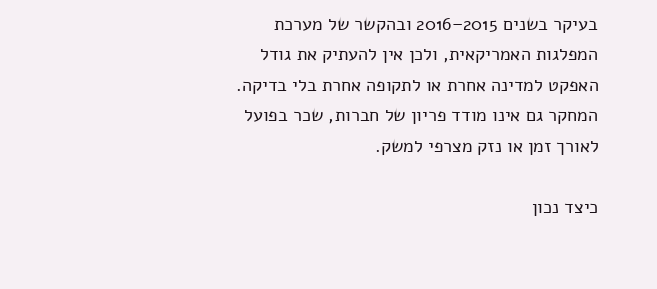בעיקר בשנים 2015–2016 ובהקשר של מערכת המפלגות האמריקאית, ולכן אין להעתיק את גודל האפקט למדינה אחרת או לתקופה אחרת בלי בדיקה. המחקר גם אינו מודד פריון של חברות, שכר בפועל לאורך זמן או נזק מצרפי למשק.

כיצד נכון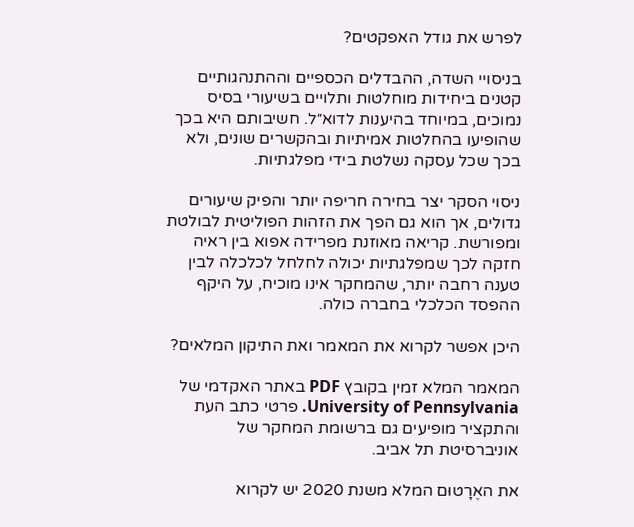לפרש את גודל האפקטים?

בניסויי השדה, ההבדלים הכספיים וההתנהגותיים קטנים ביחידות מוחלטות ותלויים בשיעורי בסיס נמוכים, במיוחד בהיענות לדוא״ל. חשיבותם היא בכך שהופיעו בהחלטות אמיתיות ובהקשרים שונים, ולא בכך שכל עסקה נשלטת בידי מפלגתיות.

ניסוי הסקר יצר בחירה חריפה יותר והפיק שיעורים גדולים, אך הוא גם הפך את הזהות הפוליטית לבולטת ומפורשת. קריאה מאוזנת מפרידה אפוא בין ראיה חזקה לכך שמפלגתיות יכולה לחלחל לכלכלה לבין טענה רחבה יותר, שהמחקר אינו מוכיח, על היקף ההפסד הכלכלי בחברה כולה.

היכן אפשר לקרוא את המאמר ואת התיקון המלאים?

המאמר המלא זמין בקובץ PDF באתר האקדמי של University of Pennsylvania. פרטי כתב העת והתקציר מופיעים גם ברשומת המחקר של אוניברסיטת תל אביב.

את האֶרָטוּם המלא משנת 2020 יש לקרוא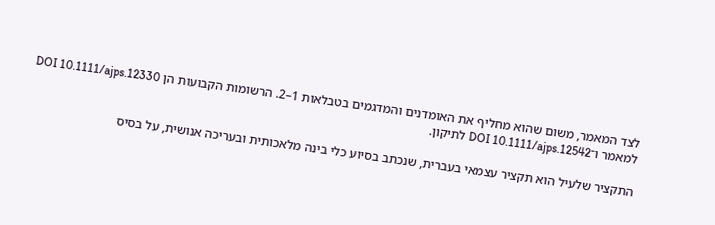לצד המאמר, משום שהוא מחליף את האומדנים והמדגמים בטבלאות 1–2. הרשומות הקבועות הן DOI 10.1111/ajps.12330 למאמר ו־DOI 10.1111/ajps.12542 לתיקון.

התקציר שלעיל הוא תקציר עצמאי בעברית, שנכתב בסיוע כלי בינה מלאכותית ובעריכה אנושית, על בסיס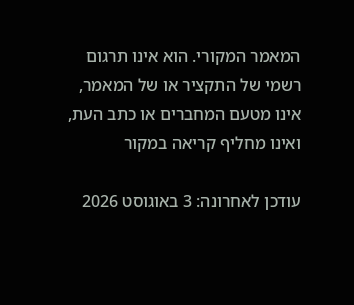המאמר המקורי. הוא אינו תרגום רשמי של התקציר או של המאמר, אינו מטעם המחברים או כתב העת, ואינו מחליף קריאה במקור

עודכן לאחרונה: 3 באוגוסט 2026